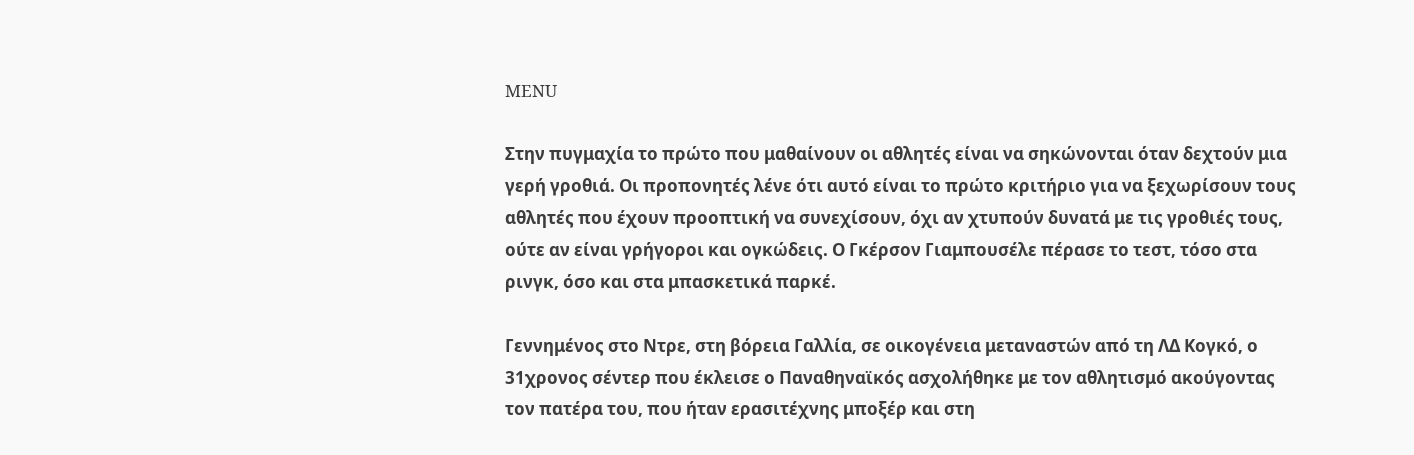MENU

Στην πυγμαχία το πρώτο που μαθαίνουν οι αθλητές είναι να σηκώνονται όταν δεχτούν μια γερή γροθιά. Οι προπονητές λένε ότι αυτό είναι το πρώτο κριτήριο για να ξεχωρίσουν τους αθλητές που έχουν προοπτική να συνεχίσουν, όχι αν χτυπούν δυνατά με τις γροθιές τους, ούτε αν είναι γρήγοροι και ογκώδεις. Ο Γκέρσον Γιαμπουσέλε πέρασε το τεστ, τόσο στα ρινγκ, όσο και στα μπασκετικά παρκέ.

Γεννημένος στο Ντρε, στη βόρεια Γαλλία, σε οικογένεια μεταναστών από τη ΛΔ Κογκό, ο 31χρονος σέντερ που έκλεισε ο Παναθηναϊκός ασχολήθηκε με τον αθλητισμό ακούγοντας τον πατέρα του, που ήταν ερασιτέχνης μποξέρ και στη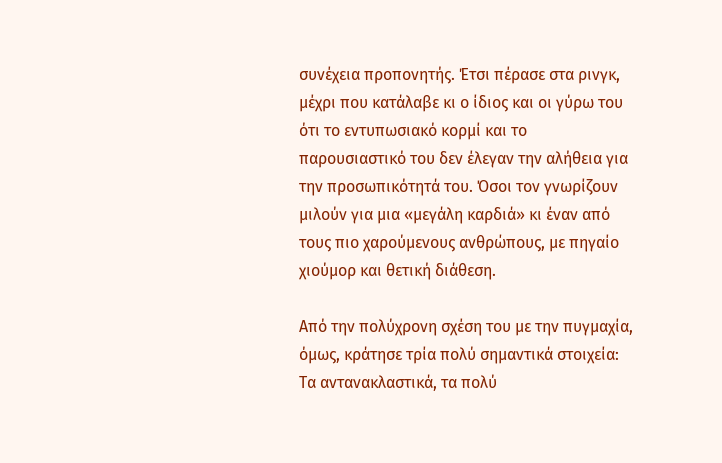συνέχεια προπονητής. Έτσι πέρασε στα ρινγκ, μέχρι που κατάλαβε κι ο ίδιος και οι γύρω του ότι το εντυπωσιακό κορμί και το παρουσιαστικό του δεν έλεγαν την αλήθεια για την προσωπικότητά του. Όσοι τον γνωρίζουν μιλούν για μια «μεγάλη καρδιά» κι έναν από τους πιο χαρούμενους ανθρώπους, με πηγαίο χιούμορ και θετική διάθεση.

Από την πολύχρονη σχέση του με την πυγμαχία, όμως, κράτησε τρία πολύ σημαντικά στοιχεία: Τα αντανακλαστικά, τα πολύ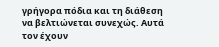γρήγορα πόδια και τη διάθεση να βελτιώνεται συνεχώς. Αυτά τον έχουν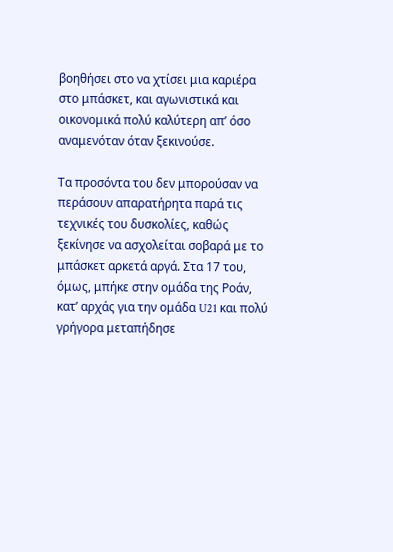βοηθήσει στο να χτίσει μια καριέρα στο μπάσκετ, και αγωνιστικά και οικονομικά πολύ καλύτερη απ’ όσο αναμενόταν όταν ξεκινούσε.

Τα προσόντα του δεν μπορούσαν να περάσουν απαρατήρητα παρά τις τεχνικές του δυσκολίες, καθώς ξεκίνησε να ασχολείται σοβαρά με το μπάσκετ αρκετά αργά. Στα 17 του, όμως, μπήκε στην ομάδα της Ροάν, κατ’ αρχάς για την ομάδα U21 και πολύ γρήγορα μεταπήδησε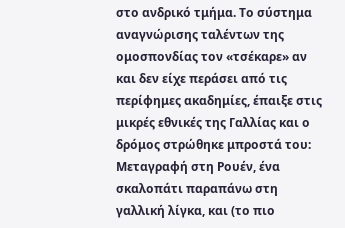στο ανδρικό τμήμα. Το σύστημα αναγνώρισης ταλέντων της ομοσπονδίας τον «τσέκαρε» αν και δεν είχε περάσει από τις περίφημες ακαδημίες, έπαιξε στις μικρές εθνικές της Γαλλίας και ο δρόμος στρώθηκε μπροστά του: Μεταγραφή στη Ρουέν, ένα σκαλοπάτι παραπάνω στη γαλλική λίγκα, και (το πιο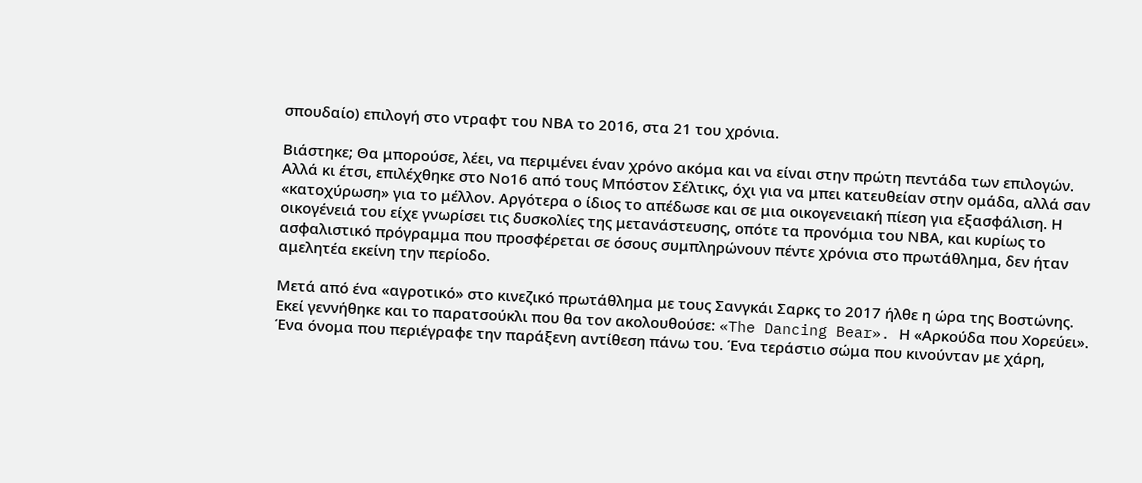σπουδαίο) επιλογή στο ντραφτ του ΝΒΑ το 2016, στα 21 του χρόνια.

Βιάστηκε; Θα μπορούσε, λέει, να περιμένει έναν χρόνο ακόμα και να είναι στην πρώτη πεντάδα των επιλογών. Αλλά κι έτσι, επιλέχθηκε στο Νο16 από τους Μπόστον Σέλτικς, όχι για να μπει κατευθείαν στην ομάδα, αλλά σαν «κατοχύρωση» για το μέλλον. Αργότερα ο ίδιος το απέδωσε και σε μια οικογενειακή πίεση για εξασφάλιση. Η οικογένειά του είχε γνωρίσει τις δυσκολίες της μετανάστευσης, οπότε τα προνόμια του ΝΒΑ, και κυρίως το ασφαλιστικό πρόγραμμα που προσφέρεται σε όσους συμπληρώνουν πέντε χρόνια στο πρωτάθλημα, δεν ήταν αμελητέα εκείνη την περίοδο.

Μετά από ένα «αγροτικό» στο κινεζικό πρωτάθλημα με τους Σανγκάι Σαρκς το 2017 ήλθε η ώρα της Βοστώνης. Εκεί γεννήθηκε και το παρατσούκλι που θα τον ακολουθούσε: «The Dancing Bear». Η «Αρκούδα που Χορεύει». Ένα όνομα που περιέγραφε την παράξενη αντίθεση πάνω του. Ένα τεράστιο σώμα που κινούνταν με χάρη,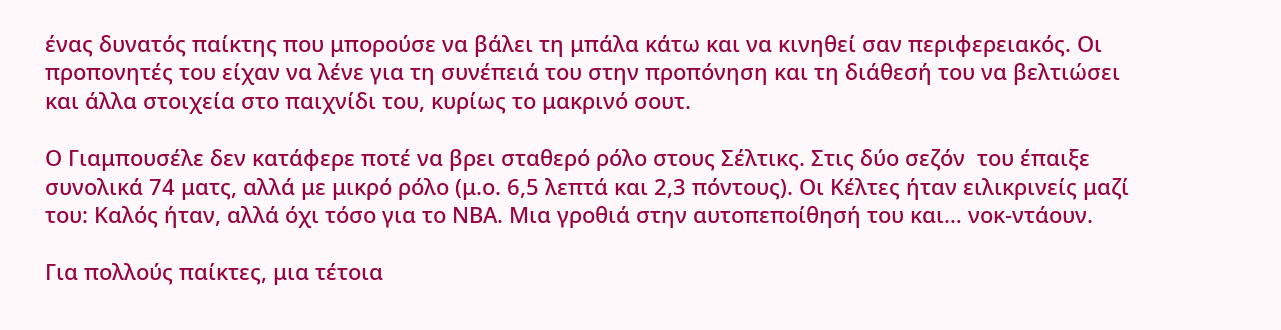ένας δυνατός παίκτης που μπορούσε να βάλει τη μπάλα κάτω και να κινηθεί σαν περιφερειακός. Οι προπονητές του είχαν να λένε για τη συνέπειά του στην προπόνηση και τη διάθεσή του να βελτιώσει και άλλα στοιχεία στο παιχνίδι του, κυρίως το μακρινό σουτ.

Ο Γιαμπουσέλε δεν κατάφερε ποτέ να βρει σταθερό ρόλο στους Σέλτικς. Στις δύο σεζόν  του έπαιξε συνολικά 74 ματς, αλλά με μικρό ρόλο (μ.ο. 6,5 λεπτά και 2,3 πόντους). Οι Κέλτες ήταν ειλικρινείς μαζί του: Καλός ήταν, αλλά όχι τόσο για το ΝΒΑ. Μια γροθιά στην αυτοπεποίθησή του και… νοκ-ντάουν.

Για πολλούς παίκτες, μια τέτοια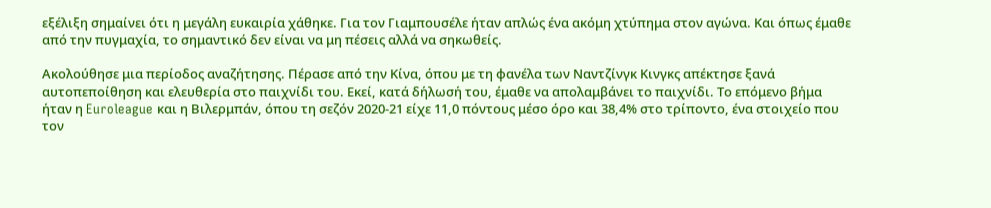εξέλιξη σημαίνει ότι η μεγάλη ευκαιρία χάθηκε. Για τον Γιαμπουσέλε ήταν απλώς ένα ακόμη χτύπημα στον αγώνα. Και όπως έμαθε από την πυγμαχία, το σημαντικό δεν είναι να μη πέσεις αλλά να σηκωθείς.

Ακολούθησε μια περίοδος αναζήτησης. Πέρασε από την Κίνα, όπου με τη φανέλα των Ναντζίνγκ Κινγκς απέκτησε ξανά αυτοπεποίθηση και ελευθερία στο παιχνίδι του. Εκεί, κατά δήλωσή του, έμαθε να απολαμβάνει το παιχνίδι. Το επόμενο βήμα ήταν η Euroleague και η Βιλερμπάν, όπου τη σεζόν 2020-21 είχε 11,0 πόντους μέσο όρο και 38,4% στο τρίποντο, ένα στοιχείο που τον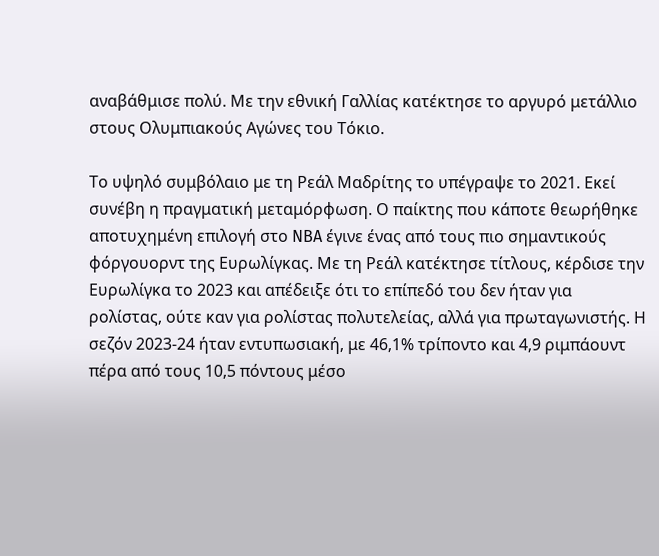αναβάθμισε πολύ. Με την εθνική Γαλλίας κατέκτησε το αργυρό μετάλλιο στους Ολυμπιακούς Αγώνες του Τόκιο.

Το υψηλό συμβόλαιο με τη Ρεάλ Μαδρίτης το υπέγραψε το 2021. Εκεί συνέβη η πραγματική μεταμόρφωση. Ο παίκτης που κάποτε θεωρήθηκε αποτυχημένη επιλογή στο NBA έγινε ένας από τους πιο σημαντικούς φόργουορντ της Ευρωλίγκας. Με τη Ρεάλ κατέκτησε τίτλους, κέρδισε την Ευρωλίγκα το 2023 και απέδειξε ότι το επίπεδό του δεν ήταν για ρολίστας, ούτε καν για ρολίστας πολυτελείας, αλλά για πρωταγωνιστής. Η σεζόν 2023-24 ήταν εντυπωσιακή, με 46,1% τρίποντο και 4,9 ριμπάουντ πέρα από τους 10,5 πόντους μέσο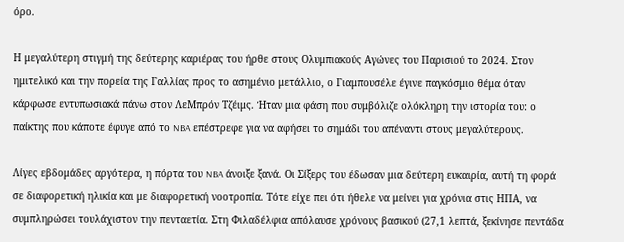όρο.

Η μεγαλύτερη στιγμή της δεύτερης καριέρας του ήρθε στους Ολυμπιακούς Αγώνες του Παρισιού το 2024. Στον ημιτελικό και την πορεία της Γαλλίας προς το ασημένιο μετάλλιο, ο Γιαμπουσέλε έγινε παγκόσμιο θέμα όταν κάρφωσε εντυπωσιακά πάνω στον ΛεΜπρόν Τζέιμς. Ήταν μια φάση που συμβόλιζε ολόκληρη την ιστορία του: ο παίκτης που κάποτε έφυγε από το NBA επέστρεφε για να αφήσει το σημάδι του απέναντι στους μεγαλύτερους.

Λίγες εβδομάδες αργότερα, η πόρτα του NBA άνοιξε ξανά. Οι Σίξερς του έδωσαν μια δεύτερη ευκαιρία, αυτή τη φορά σε διαφορετική ηλικία και με διαφορετική νοοτροπία. Τότε είχε πει ότι ήθελε να μείνει για χρόνια στις ΗΠΑ, να συμπληρώσει τουλάχιστον την πενταετία. Στη Φιλαδέλφια απόλαυσε χρόνους βασικού (27,1 λεπτά, ξεκίνησε πεντάδα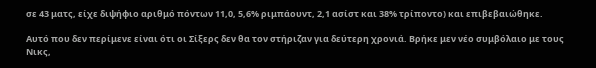σε 43 ματς, είχε διψήφιο αριθμό πόντων 11,0, 5,6% ριμπάουντ, 2,1 ασίστ και 38% τρίποντο) και επιβεβαιώθηκε.

Αυτό που δεν περίμενε είναι ότι οι Σίξερς δεν θα τον στήριζαν για δεύτερη χρονιά. Βρήκε μεν νέο συμβόλαιο με τους Νικς,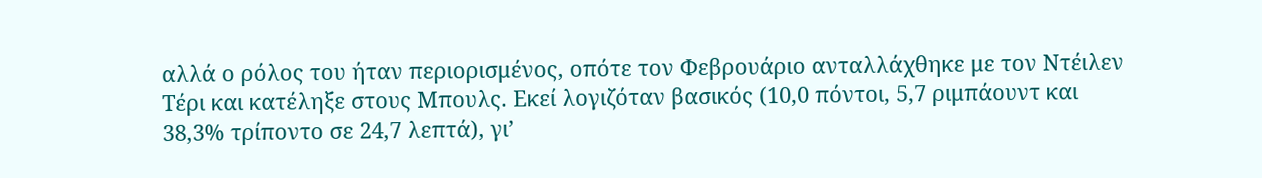αλλά ο ρόλος του ήταν περιορισμένος, οπότε τον Φεβρουάριο ανταλλάχθηκε με τον Ντέιλεν Τέρι και κατέληξε στους Μπουλς. Εκεί λογιζόταν βασικός (10,0 πόντοι, 5,7 ριμπάουντ και 38,3% τρίποντο σε 24,7 λεπτά), γι’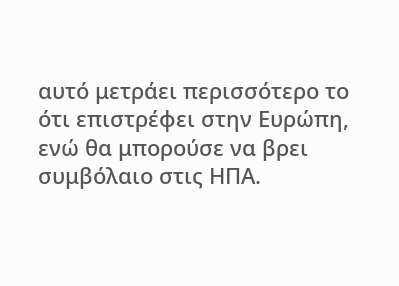αυτό μετράει περισσότερο το ότι επιστρέφει στην Ευρώπη, ενώ θα μπορούσε να βρει συμβόλαιο στις ΗΠΑ.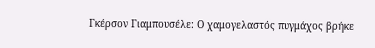Γκέρσον Γιαμπουσέλε: Ο χαμογελαστός πυγμάχος βρήκε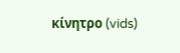κίνητρο (vids)